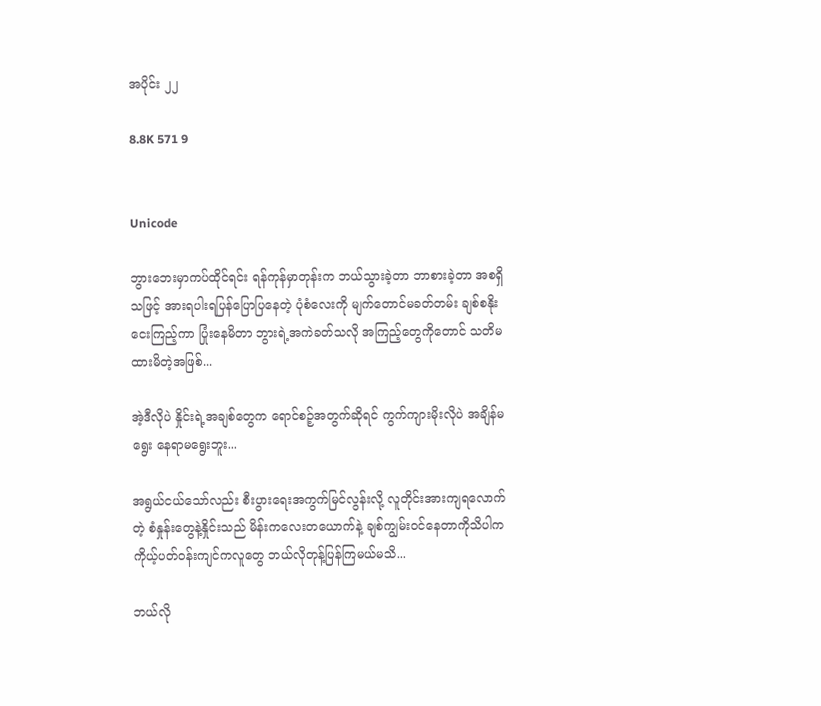အပိုင်း ၂၂

8.8K 571 9


Unicode

ဘွားဘေးမှာကပ်ထိုင်ရင်း ရန်ကုန်မှာတုန်းက ဘယ်သွားခဲ့တာ ဘာစားခဲ့တာ အစရှိသဖြင့် အားရပါးရပြန်ပြောပြနေတဲ့ ပုံစံလေးကို မျက်တောင်မခတ်တမ်း ချစ်စနိုးငေးကြည့်ကာ ပြုံးနေမိတာ ဘွားရဲ့အကဲခတ်သလို အကြည့်တွေကိုတောင် သတိမထားမိတဲ့အဖြစ်...

အဲ့ဒီလိုပဲ နှိုင်းရဲ့အချစ်တွေက ရောင်စဉ့်အတွက်ဆိုရင် ကွက်ကျားမိုးလိုပဲ အချိန်မရွေး နေရာမရွေးဘူး...

အရွယ်ငယ်သော်လည်း စီးပွားရေးအကွက်မြင်လွန်းလို့ လူတိုင်းအားကျရလောက်တဲ့ စံနှုန်းတွေနဲ့နှိုင်းသည် မိန်းကလေးတယောက်နဲ့ ချစ်ကျွမ်းဝင်နေတာကိုသိပါက ကိုယ့်ပတ်ဝန်းကျင်ကလူတွေ ဘယ်လိုတုန့်ပြန်ကြမယ်မသိ...

ဘယ်လို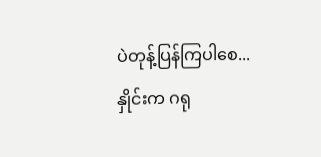ပဲတုန့်ပြန်ကြပါစေ...
နှိုင်းက ဂရု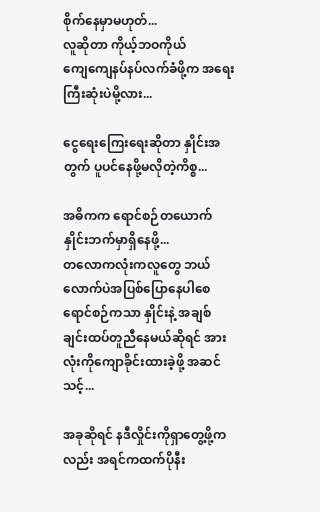စိုက်နေမှာမဟုတ်...
လူဆိုတာ ကိုယ့်ဘဝကိုယ်ကျေ‌ကျေနပ်နပ်လက်ခံဖို့က အရေးကြီးဆုံးပဲမို့လား...

ငွေရေးကြေးရေးဆိုတာ နှိုင်းအတွက် ပူပင်နေဖို့‌မလိုတဲ့ကိစ္စ...

အဓိကက ရောင်စဉ်တယောက် နှိုင်းဘက်မှာရှိနေဖို့...
တလောကလုံးကလူတွေ ဘယ်လောက်ပဲအပြစ်ပြောနေပါစေ ရောင်စဉ်ကသာ နှိုင်းနဲ့ အချစ်ချင်းထပ်တူညီနေမယ်ဆိုရင် အားလုံးကိုကျောခိုင်းထားခဲ့ဖို့ အဆင်သင့်...

အခုဆိုရင် နဒီလှိုင်းကိုရှာတွေ့ဖို့ကလည်း အရင်ကထက်ပိုနီး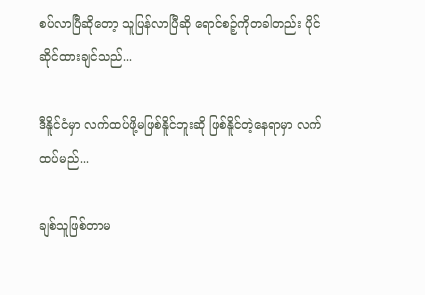စပ်လာပြီဆိုတော့ သူပြန်လာပြီဆို ရောင်စဉ့်ကိုတခါတည်း ပိုင်ဆိုင်ထားချင်သည်...

ဒီနိူင်ငံမှာ လက်ထပ်ဖို့မဖြစ်နိူင်ဘူးဆို ဖြစ်နိူင်တဲ့နေရာမှာ လက်ထပ်မည်...

ချစ်သူဖြစ်တာမ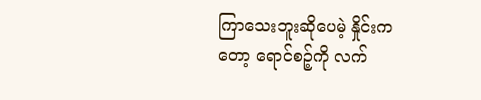ကြာသေးဘူးဆိုပေမဲ့ နှိုင်းကတော့ ရောင်စဉ့်ကို လက်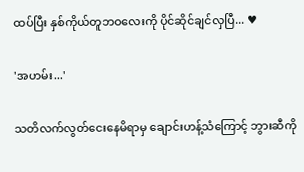ထပ်ပြီး နှစ်ကိုယ်တူဘဝလေးကို ပိုင်ဆိုင်ချင်လှပြီ... ♥

'အဟမ်း...'

သတိလက်လွတ်ငေးနေမိရာမှ ချောင်းဟန့်သံကြောင့် ဘွားဆီကို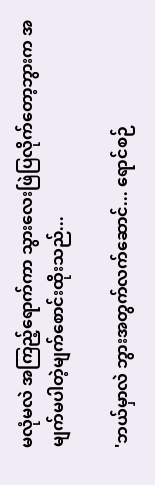မလုံမလဲ အကြည့်ရောက်ကာ သွားလေးဖြဲပြလိုက်တော့ဘွားက အမျက်မပါတဲ့မျက်စောင်းထိုးသည်...

'ဘယ်မှာလဲ ဘွားအတွက်လက်ဆောင်... ရောင်စဉ်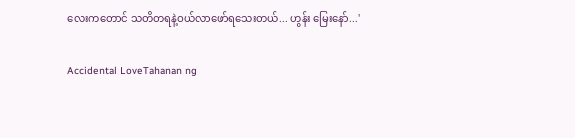လေးကတောင် သတိတရနဲ့ဝယ်လာဖော်ရသေးတယ်... ဟွန်း မြေးနော်...'

Accidental LoveTahanan ng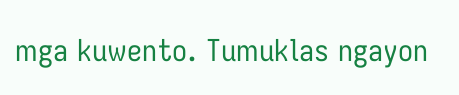mga kuwento. Tumuklas ngayon